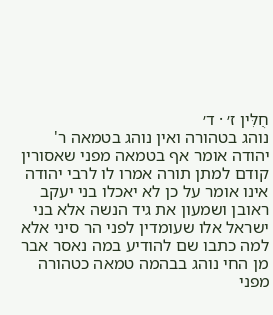חֻלִּין ז׳ · ד׳
נוהג בטהורה ואין נוהג בטמאה ר' יהודה אומר אף בטמאה מפני שאסורין קודם למתן תורה אמרו לו לרבי יהודה אינו אומר על כן לא יאכלו בני יעקב ראובן ושמעון את גיד הנשה אלא בני ישראל אלו שעומדין לפני הר סיני אלא למה כתבו שם להודיע במה נאסר אבר מן החי נוהג בבהמה טמאה כטהורה מפני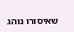שאיסורו נוהג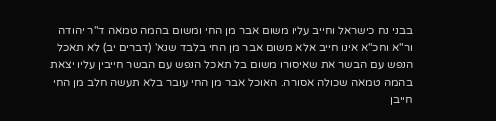בבני נח כישראל וחייב עליו משום אבר מן החי ומשום בהמה טמאה ד"ר יהודה ור"א וחכ"א אינו חייב אלא משום אבר מן החי בלבד שנא' (דברים יב) לא תאכל הנפש עם הבשר את שאיסורו משום בל תאכל הנפש עם הבשר חייבין עליו יצאת בהמה טמאה שכולה אסורה. האוכל אבר מן החי עובר בלא תעשה חלב מן החי חייבן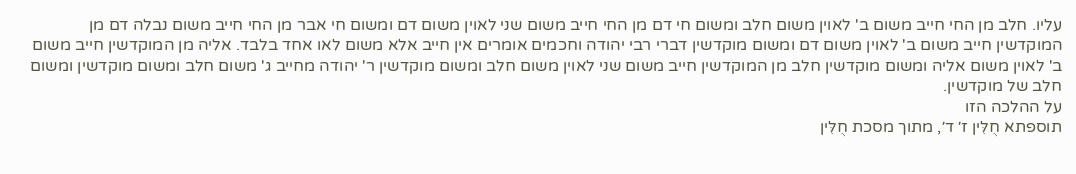עליו. חלב מן החי חייב משום ב' לאוין משום חלב ומשום חי דם מן החי חייב משום שני לאוין משום דם ומשום חי אבר מן החי חייב משום נבלה דם מן המוקדשין חייב משום ב' לאוין משום דם ומשום מוקדשין דברי רבי יהודה וחכמים אומרים אין חייב אלא משום לאו אחד בלבד. אליה מן המוקדשין חייב משום ב' לאוין משום אליה ומשום מוקדשין חלב מן המוקדשין חייב משום שני לאוין משום חלב ומשום מוקדשין ר' יהודה מחייב ג' משום חלב ומשום מוקדשין ומשום חלב של מוקדשין.
על ההלכה הזו
תוספתא חֻלִּין ז׳ ד׳, מתוך מסכת חֻלִּין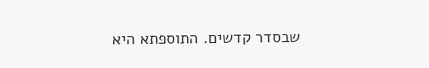שבסדר קדשים. התוספתא היא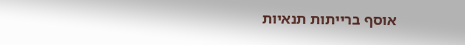אוסף ברייתות תנאיות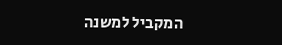המקביל למשנה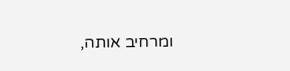ומרחיב אותה,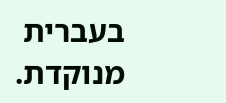בעברית מנוקדת.